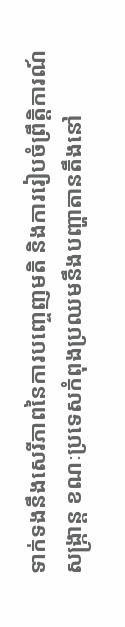ទាក់ទងនឹងសេរីភាពនៃការបញ្ចេញមតិ និងការរៀបចំព្រឹត្តិការណ៍សង្ក្រាន្ត ខណៈប្រទេសកំពុងប្រឈមនឹងបញ្ហាតានតឹងនៅ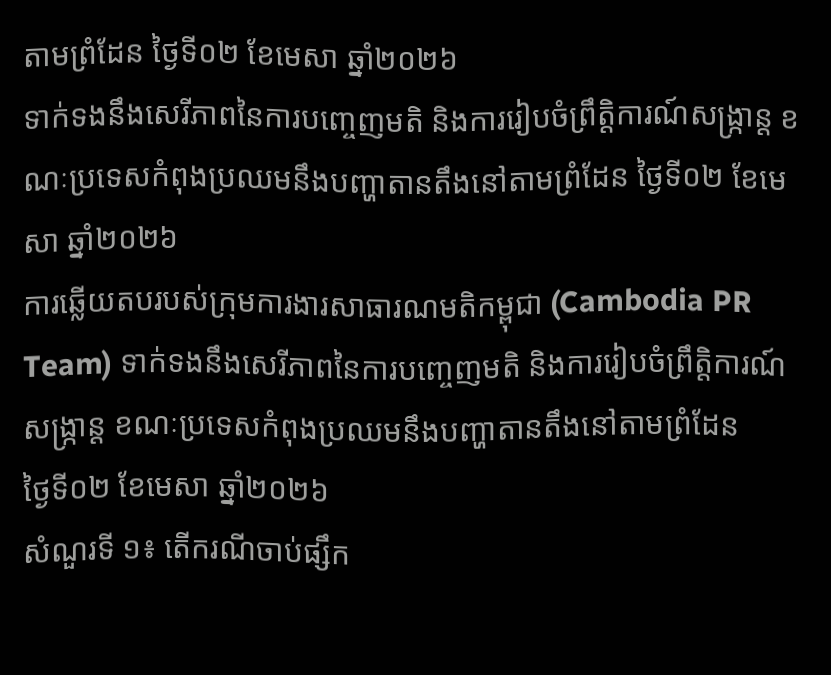តាមព្រំដែន ថ្ងៃទី០២ ខែមេសា ឆ្នាំ២០២៦
ទាក់ទងនឹងសេរីភាពនៃការបញ្ចេញមតិ និងការរៀបចំព្រឹត្តិការណ៍សង្ក្រាន្ត ខណៈប្រទេសកំពុងប្រឈមនឹងបញ្ហាតានតឹងនៅតាមព្រំដែន ថ្ងៃទី០២ ខែមេសា ឆ្នាំ២០២៦
ការឆ្លើយតបរបស់ក្រុមការងារសាធារណមតិកម្ពុជា (Cambodia PR Team) ទាក់ទងនឹងសេរីភាពនៃការបញ្ចេញមតិ និងការរៀបចំព្រឹត្តិការណ៍សង្ក្រាន្ត ខណៈប្រទេសកំពុងប្រឈមនឹងបញ្ហាតានតឹងនៅតាមព្រំដែន
ថ្ងៃទី០២ ខែមេសា ឆ្នាំ២០២៦
សំណួរទី ១៖ តើករណីចាប់ផ្សឹក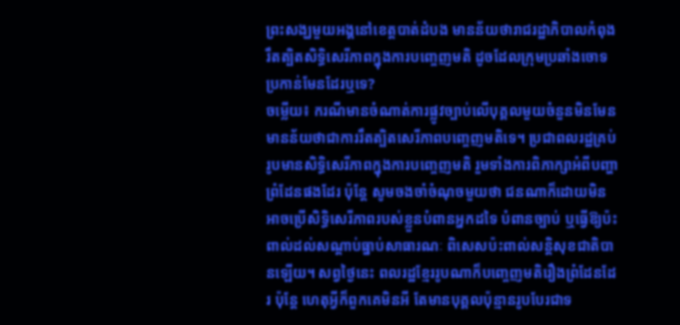ព្រះសង្ឃមួយអង្គនៅខេត្តបាត់ដំបង មានន័យថារាជរដ្ឋាភិបាលកំពុងរឹតត្បិតសិទ្ធិសេរីភាពក្នុងការបញ្ចេញមតិ ដូចដែលក្រុមប្រឆាំងចោទប្រកាន់មែនដែរឬទេ?
ចម្លើយ៖ ករណីមានចំណាត់ការផ្លូវច្បាប់លើបុគ្គលមួយចំនួនមិនមែនមានន័យថាជាការរឹតត្បិតសេរីភាពបញ្ចេញមតិទេ។ ប្រជាពលរដ្ឋគ្រប់រូបមានសិទ្ធិសេរីភាពក្នុងការបញ្ចេញមតិ រួមទាំងការពិភាក្សាអំពីបញ្ហាព្រំដែនផងដែរ ប៉ុន្តែ សូមចងចាំចំណុចមួយថា ជនណាក៏ដោយមិនអាចប្រើសិទ្ធិសេរីភាពរបស់ខ្លួនបំពានអ្នកដទៃ បំពានច្បាប់ ឬធ្វើឱ្យប៉ះពាល់ដល់សណ្តាប់ធ្នាប់សាធារណៈ ពិសេសប៉ះពាល់សន្តិសុខជាតិបានឡើយ។ សព្វថ្ងៃនេះ ពលរដ្ឋខ្មែររូបណាក៏បញ្ចេញមតិរឿងព្រំដែនដែរ ប៉ុន្តែ ហេតុអ្វីក៏ពួកគេមិនអី តែមានបុគ្គលប៉ុន្មានរូបបែរជាទ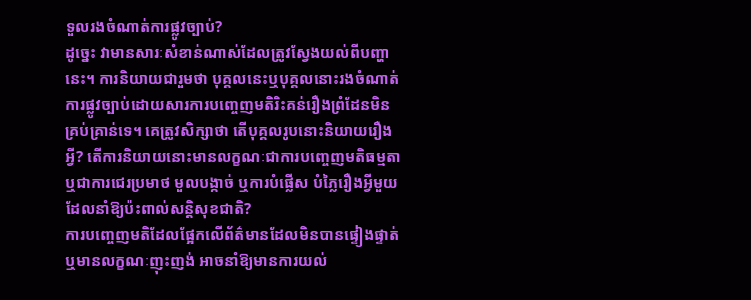ទួលរងចំណាត់ការផ្លូវច្បាប់?
ដូច្នេះ វាមានសារៈសំខាន់ណាស់ដែលត្រូវស្វែងយល់ពីបញ្ហានេះ។ ការនិយាយជារួមថា បុគ្គលនេះឬបុគ្គលនោះរងចំណាត់ការផ្លូវច្បាប់ដោយសារការបញ្ចេញមតិរិះគន់រឿងព្រំដែនមិនគ្រប់គ្រាន់ទេ។ គេត្រូវសិក្សាថា តើបុគ្គលរូបនោះនិយាយរឿងអ្វី? តើការនិយាយនោះមានលក្ខណៈជាការបញ្ចេញមតិធម្មតា ឬជាការជេរប្រមាថ មួលបង្កាច់ ឬការបំផ្លើស បំភ្លៃរឿងអ្វីមួយដែលនាំឱ្យប៉ះពាល់សន្តិសុខជាតិ?
ការបញ្ចេញមតិដែលផ្អែកលើព័ត៌មានដែលមិនបានផ្ទៀងផ្ទាត់ ឬមានលក្ខណៈញុះញង់ អាចនាំឱ្យមានការយល់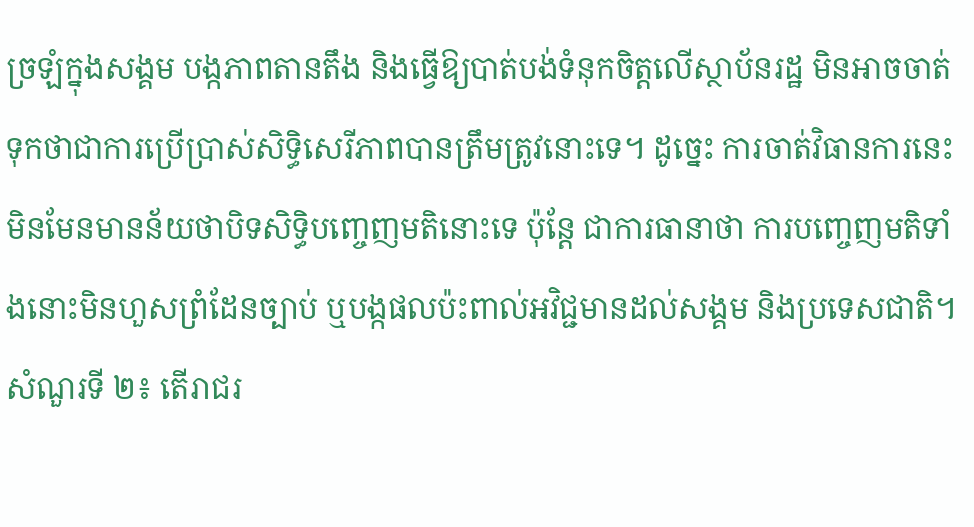ច្រឡំក្នុងសង្គម បង្កភាពតានតឹង និងធ្វើឱ្យបាត់បង់ទំនុកចិត្តលើស្ថាប័នរដ្ឋ មិនអាចចាត់ទុកថាជាការប្រើប្រាស់សិទ្ធិសេរីភាពបានត្រឹមត្រូវនោះទេ។ ដូច្នេះ ការចាត់វិធានការនេះមិនមែនមានន័យថាបិទសិទ្ធិបញ្ចេញមតិនោះទេ ប៉ុន្តែ ជាការធានាថា ការបញ្ចេញមតិទាំងនោះមិនហួសព្រំដែនច្បាប់ ឬបង្កផលប៉ះពាល់អវិជ្ជមានដល់សង្គម និងប្រទេសជាតិ។
សំណួរទី ២៖ តើរាជរ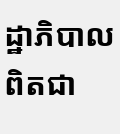ដ្ឋាភិបាលពិតជា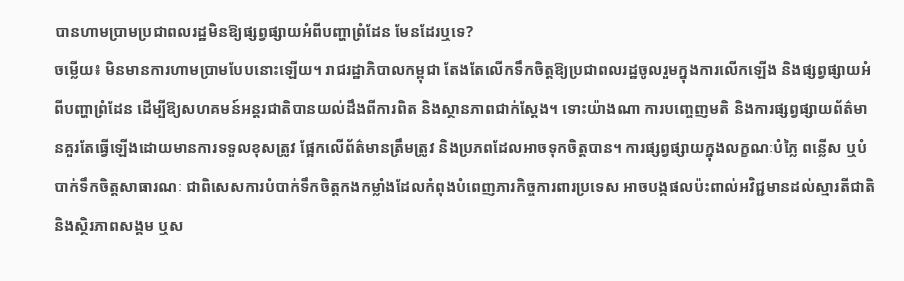បានហាមប្រាមប្រជាពលរដ្ឋមិនឱ្យផ្សព្វផ្សាយអំពីបញ្ហាព្រំដែន មែនដែរឬទេ?
ចម្លើយ៖ មិនមានការហាមប្រាមបែបនោះឡើយ។ រាជរដ្ឋាភិបាលកម្ពុជា តែងតែលើកទឹកចិត្តឱ្យប្រជាពលរដ្ឋចូលរួមក្នុងការលើកឡើង និងផ្សព្វផ្សាយអំពីបញ្ហាព្រំដែន ដើម្បីឱ្យសហគមន៍អន្តរជាតិបានយល់ដឹងពីការពិត និងស្ថានភាពជាក់ស្តែង។ ទោះយ៉ាងណា ការបញ្ចេញមតិ និងការផ្សព្វផ្សាយព័ត៌មានគួរតែធ្វើឡើងដោយមានការទទួលខុសត្រូវ ផ្អែកលើព័ត៌មានត្រឹមត្រូវ និងប្រភពដែលអាចទុកចិត្តបាន។ ការផ្សព្វផ្សាយក្នុងលក្ខណៈបំភ្លៃ ពន្លើស ឬបំបាក់ទឹកចិត្តសាធារណៈ ជាពិសេសការបំបាក់ទឹកចិត្តកងកម្លាំងដែលកំពុងបំពេញភារកិច្ចការពារប្រទេស អាចបង្កផលប៉ះពាល់អវិជ្ជមានដល់ស្មារតីជាតិ និងស្ថិរភាពសង្គម ឬស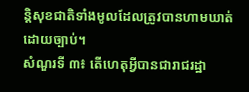ន្តិសុខជាតិទាំងមូលដែលត្រូវបានហាមឃាត់ដោយច្បាប់។
សំណួរទី ៣៖ តើហេតុអ្វីបានជារាជរដ្ឋា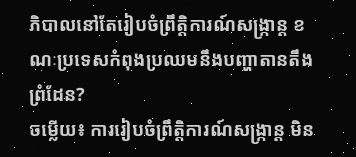ភិបាលនៅតែរៀបចំព្រឹត្តិការណ៍សង្ក្រាន្ត ខណៈប្រទេសកំពុងប្រឈមនឹងបញ្ហាតានតឹងព្រំដែន?
ចម្លើយ៖ ការរៀបចំព្រឹត្តិការណ៍សង្ក្រាន្ត មិន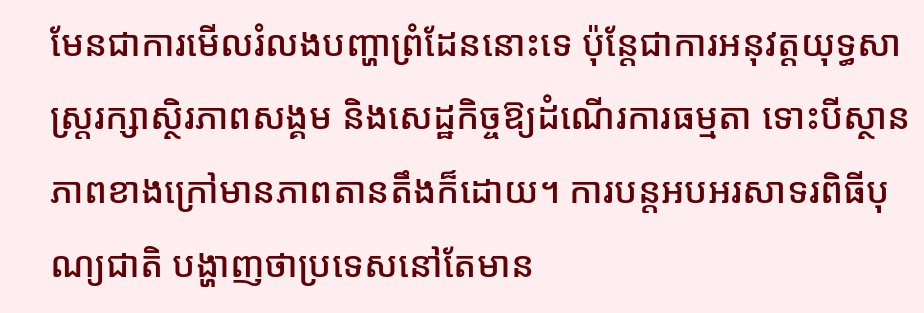មែនជាការមើលរំលងបញ្ហាព្រំដែននោះទេ ប៉ុន្តែជាការអនុវត្តយុទ្ធសាស្ត្ររក្សាស្ថិរភាពសង្គម និងសេដ្ឋកិច្ចឱ្យដំណើរការធម្មតា ទោះបីស្ថានភាពខាងក្រៅមានភាពតានតឹងក៏ដោយ។ ការបន្តអបអរសាទរពិធីបុណ្យជាតិ បង្ហាញថាប្រទេសនៅតែមាន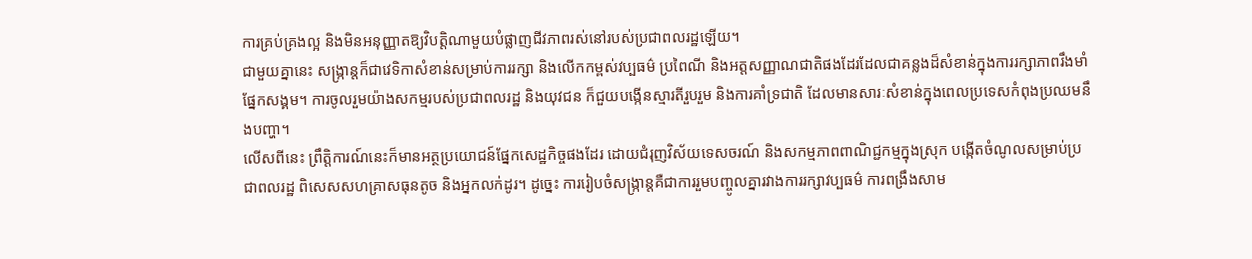ការគ្រប់គ្រងល្អ និងមិនអនុញ្ញាតឱ្យវិបត្តិណាមួយបំផ្លាញជីវភាពរស់នៅរបស់ប្រជាពលរដ្ឋឡើយ។
ជាមួយគ្នានេះ សង្ក្រាន្តក៏ជាវេទិកាសំខាន់សម្រាប់ការរក្សា និងលើកកម្ពស់វប្បធម៌ ប្រពៃណី និងអត្តសញ្ញាណជាតិផងដែរដែលជាគន្លងដ៏សំខាន់ក្នុងការរក្សាភាពរឹងមាំផ្នែកសង្គម។ ការចូលរួមយ៉ាងសកម្មរបស់ប្រជាពលរដ្ឋ និងយុវជន ក៏ជួយបង្កើនស្មារតីរួបរួម និងការគាំទ្រជាតិ ដែលមានសារៈសំខាន់ក្នុងពេលប្រទេសកំពុងប្រឈមនឹងបញ្ហា។
លើសពីនេះ ព្រឹត្តិការណ៍នេះក៏មានអត្ថប្រយោជន៍ផ្នែកសេដ្ឋកិច្ចផងដែរ ដោយជំរុញវិស័យទេសចរណ៍ និងសកម្មភាពពាណិជ្ជកម្មក្នុងស្រុក បង្កើតចំណូលសម្រាប់ប្រជាពលរដ្ឋ ពិសេសសហគ្រាសធុនតូច និងអ្នកលក់ដូរ។ ដូច្នេះ ការរៀបចំសង្ក្រាន្តគឺជាការរួមបញ្ចូលគ្នារវាងការរក្សាវប្បធម៌ ការពង្រឹងសាម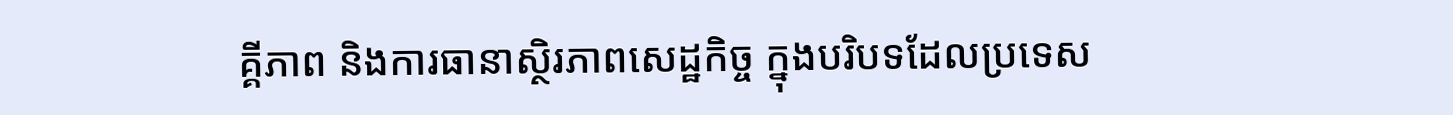គ្គីភាព និងការធានាស្ថិរភាពសេដ្ឋកិច្ច ក្នុងបរិបទដែលប្រទេស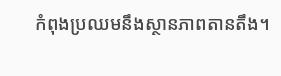កំពុងប្រឈមនឹងស្ថានភាពតានតឹង។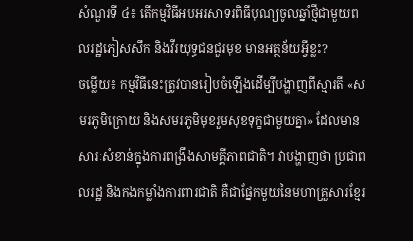សំណួរទី ៤៖ តើកម្មវិធីអបអរសាទរពិធីបុណ្យចូលឆ្នាំថ្មីជាមួយពលរដ្ឋភៀសសឹក និងវីរយុទ្ធជនជួរមុខ មានអត្ថន័យអ្វីខ្លះ?
ចម្លើយ៖ កម្មវិធីនេះត្រូវបានរៀបចំឡើងដើម្បីបង្ហាញពីស្មារតី «សមរភូមិក្រោយ និងសមរភូមិមុខរួមសុខទុក្ខជាមួយគ្នា» ដែលមានសារៈសំខាន់ក្នុងការពង្រឹងសាមគ្គីភាពជាតិ។ វាបង្ហាញថា ប្រជាពលរដ្ឋ និងកងកម្លាំងការពារជាតិ គឺជាផ្នែកមួយនៃមហាគ្រួសារខ្មែរ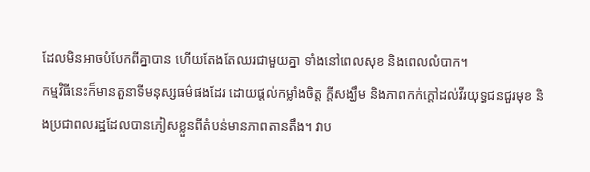ដែលមិនអាចបំបែកពីគ្នាបាន ហើយតែងតែឈរជាមួយគ្នា ទាំងនៅពេលសុខ និងពេលលំបាក។
កម្មវិធីនេះក៏មានតួនាទីមនុស្សធម៌ផងដែរ ដោយផ្តល់កម្លាំងចិត្ត ក្តីសង្ឃឹម និងភាពកក់ក្តៅដល់វីរយុទ្ធជនជួរមុខ និងប្រជាពលរដ្ឋដែលបានភៀសខ្លួនពីតំបន់មានភាពតានតឹង។ វាប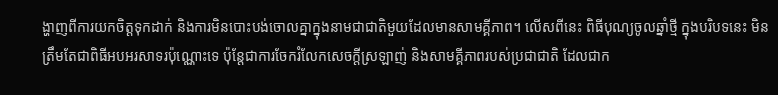ង្ហាញពីការយកចិត្តទុកដាក់ និងការមិនបោះបង់ចោលគ្នាក្នុងនាមជាជាតិមួយដែលមានសាមគ្គីភាព។ លើសពីនេះ ពិធីបុណ្យចូលឆ្នាំថ្មី ក្នុងបរិបទនេះ មិនត្រឹមតែជាពិធីអបអរសាទរប៉ុណ្ណោះទេ ប៉ុន្តែជាការចែករំលែកសេចក្តីស្រឡាញ់ និងសាមគ្គីភាពរបស់ប្រជាជាតិ ដែលជាក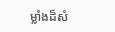ម្លាំងដ៏សំ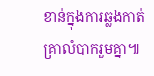ខាន់ក្នុងការឆ្លងកាត់គ្រាលំបាករួមគ្នា៕